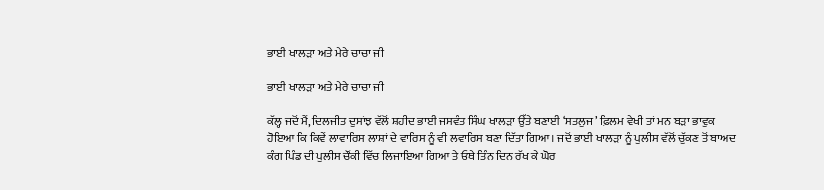ਭਾਈ ਖਾਲੜਾ ਅਤੇ ਮੇਰੇ ਚਾਚਾ ਜੀ

ਭਾਈ ਖਾਲੜਾ ਅਤੇ ਮੇਰੇ ਚਾਚਾ ਜੀ

ਕੱਲ੍ਹ ਜਦੋਂ ਮੈਂ, ਦਿਲਜੀਤ ਦੁਸਾਂਝ ਵੱਲੋਂ ਸ਼ਹੀਦ ਭਾਈ ਜਸਵੰਤ ਸਿੰਘ ਖਾਲੜਾ ਉੱਤੇ ਬਣਾਈ ‘ਸਤਲੁਜ’ ਫ਼ਿਲਮ ਵੇਖੀ ਤਾਂ ਮਨ ਬੜਾ ਭਾਵੁਕ ਹੋਇਆ ਕਿ ਕਿਵੇਂ ਲਾਵਾਰਿਸ ਲਾਸ਼ਾਂ ਦੇ ਵਾਰਿਸ ਨੂੰ ਵੀ ਲਵਾਰਿਸ ਬਣਾ ਦਿੱਤਾ ਗਿਆ। ਜਦੋਂ ਭਾਈ ਖਾਲੜਾ ਨੂੰ ਪੁਲੀਸ ਵੱਲੋਂ ਚੁੱਕਣ ਤੋਂ ਬਾਅਦ ਕੰਗ ਪਿੰਡ ਦੀ ਪੁਲੀਸ ਚੌਂਕੀ ਵਿੱਚ ਲਿਜਾਇਆ ਗਿਆ ਤੇ ਓਥੇ ਤਿੰਨ ਦਿਨ ਰੱਖ ਕੇ ਘੋਰ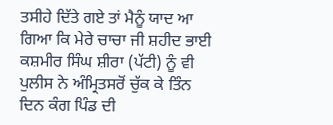ਤਸੀਹੇ ਦਿੱਤੇ ਗਏ ਤਾਂ ਮੈਨੂੰ ਯਾਦ ਆ ਗਿਆ ਕਿ ਮੇਰੇ ਚਾਚਾ ਜੀ ਸ਼ਹੀਦ ਭਾਈ ਕਸ਼ਮੀਰ ਸਿੰਘ ਸ਼ੀਰਾ (ਪੱਟੀ) ਨੂੰ ਵੀ ਪੁਲੀਸ ਨੇ ਅੰਮ੍ਰਿਤਸਰੋਂ ਚੁੱਕ ਕੇ ਤਿੰਨ ਦਿਨ ਕੰਗ ਪਿੰਡ ਦੀ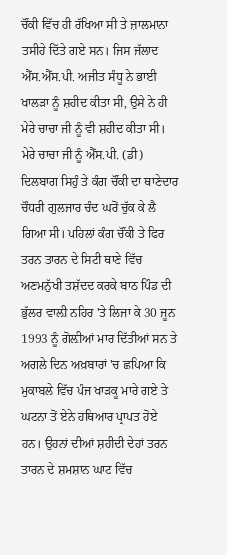ਚੌਂਕੀ ਵਿੱਚ ਹੀ ਰੱਖਿਆ ਸੀ ਤੇ ਜ਼ਾਲਮਾਨਾ ਤਸੀਹੇ ਦਿੱਤੇ ਗਏ ਸਨ। ਜਿਸ ਜੱਲਾਦ ਐੱਸ.ਐੱਸ.ਪੀ. ਅਜੀਤ ਸੰਧੂ ਨੇ ਭਾਈ ਖਾਲੜਾ ਨੂੰ ਸ਼ਹੀਦ ਕੀਤਾ ਸੀ, ਉਸੇ ਨੇ ਹੀ ਮੇਰੇ ਚਾਚਾ ਜੀ ਨੂੰ ਵੀ ਸ਼ਹੀਦ ਕੀਤਾ ਸੀ।
ਮੇਰੇ ਚਾਚਾ ਜੀ ਨੂੰ ਐੱਸ.ਪੀ. (ਡੀ) ਦਿਲਬਾਗ ਸਿਹੁੰ ਤੇ ਕੰਗ ਚੌਂਕੀ ਦਾ ਥਾਣੇਦਾਰ ਚੌਧਰੀ ਗੁਲਜਾਰ ਚੰਦ ਘਰੋਂ ਚੁੱਕ ਕੇ ਲੈ ਗਿਆ ਸੀ। ਪਹਿਲਾਂ ਕੰਗ ਚੌਂਕੀ ਤੇ ਫਿਰ ਤਰਨ ਤਾਰਨ ਦੇ ਸਿਟੀ ਥਾਣੇ ਵਿੱਚ ਅਣਮਨੁੱਖੀ ਤਸ਼ੱਦਦ ਕਰਕੇ ਬਾਠ ਪਿੰਡ ਦੀ ਭੁੱਲਰ ਵਾਲ਼ੀ ਨਹਿਰ 'ਤੇ ਲਿਜਾ ਕੇ 30 ਜੂਨ 1993 ਨੂੰ ਗੋਲ਼ੀਆਂ ਮਾਰ ਦਿੱਤੀਆਂ ਸਨ ਤੇ ਅਗਲੇ ਦਿਨ ਅਖ਼ਬਾਰਾਂ 'ਚ ਛਪਿਆ ਕਿ ਮੁਕਾਬਲੇ ਵਿੱਚ ਪੰਜ ਖਾੜਕੂ ਮਾਰੇ ਗਏ ਤੇ ਘਟਨਾ ਤੋਂ ਏਨੇ ਹਥਿਆਰ ਪ੍ਰਾਪਤ ਹੋਏ ਹਨ। ਉਹਨਾਂ ਦੀਆਂ ਸ਼ਹੀਦੀ ਦੇਹਾਂ ਤਰਨ ਤਾਰਨ ਦੇ ਸ਼ਮਸ਼ਾਨ ਘਾਟ ਵਿੱਚ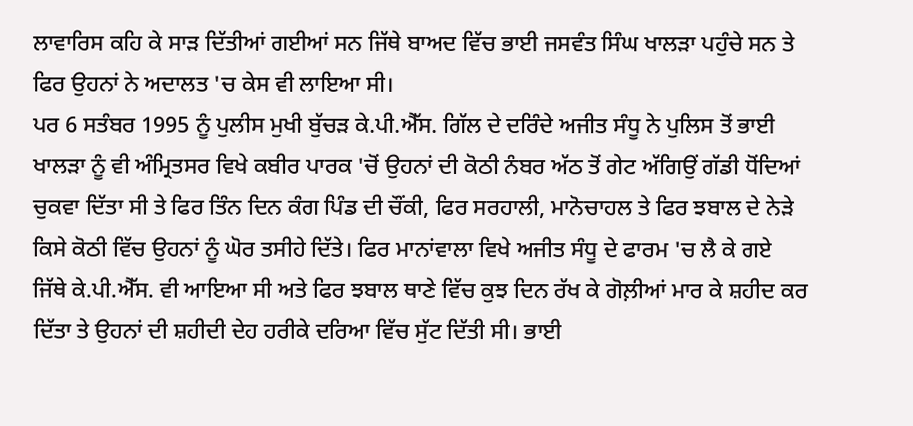ਲਾਵਾਰਿਸ ਕਹਿ ਕੇ ਸਾੜ ਦਿੱਤੀਆਂ ਗਈਆਂ ਸਨ ਜਿੱਥੇ ਬਾਅਦ ਵਿੱਚ ਭਾਈ ਜਸਵੰਤ ਸਿੰਘ ਖਾਲੜਾ ਪਹੁੰਚੇ ਸਨ ਤੇ ਫਿਰ ਉਹਨਾਂ ਨੇ ਅਦਾਲਤ 'ਚ ਕੇਸ ਵੀ ਲਾਇਆ ਸੀ।
ਪਰ 6 ਸਤੰਬਰ 1995 ਨੂੰ ਪੁਲੀਸ ਮੁਖੀ ਬੁੱਚੜ ਕੇ.ਪੀ.ਐੱਸ. ਗਿੱਲ ਦੇ ਦਰਿੰਦੇ ਅਜੀਤ ਸੰਧੂ ਨੇ ਪੁਲਿਸ ਤੋਂ ਭਾਈ ਖਾਲੜਾ ਨੂੰ ਵੀ ਅੰਮ੍ਰਿਤਸਰ ਵਿਖੇ ਕਬੀਰ ਪਾਰਕ 'ਚੋਂ ਉਹਨਾਂ ਦੀ ਕੋਠੀ ਨੰਬਰ ਅੱਠ ਤੋਂ ਗੇਟ ਅੱਗਿਉਂ ਗੱਡੀ ਧੋਂਦਿਆਂ ਚੁਕਵਾ ਦਿੱਤਾ ਸੀ ਤੇ ਫਿਰ ਤਿੰਨ ਦਿਨ ਕੰਗ ਪਿੰਡ ਦੀ ਚੌਂਕੀ, ਫਿਰ ਸਰਹਾਲੀ, ਮਾਨੋਚਾਹਲ ਤੇ ਫਿਰ ਝਬਾਲ ਦੇ ਨੇੜੇ ਕਿਸੇ ਕੋਠੀ ਵਿੱਚ ਉਹਨਾਂ ਨੂੰ ਘੋਰ ਤਸੀਹੇ ਦਿੱਤੇ। ਫਿਰ ਮਾਨਾਂਵਾਲਾ ਵਿਖੇ ਅਜੀਤ ਸੰਧੂ ਦੇ ਫਾਰਮ 'ਚ ਲੈ ਕੇ ਗਏ ਜਿੱਥੇ ਕੇ.ਪੀ.ਐੱਸ. ਵੀ ਆਇਆ ਸੀ ਅਤੇ ਫਿਰ ਝਬਾਲ ਥਾਣੇ ਵਿੱਚ ਕੁਝ ਦਿਨ ਰੱਖ ਕੇ ਗੋਲ਼ੀਆਂ ਮਾਰ ਕੇ ਸ਼ਹੀਦ ਕਰ ਦਿੱਤਾ ਤੇ ਉਹਨਾਂ ਦੀ ਸ਼ਹੀਦੀ ਦੇਹ ਹਰੀਕੇ ਦਰਿਆ ਵਿੱਚ ਸੁੱਟ ਦਿੱਤੀ ਸੀ। ਭਾਈ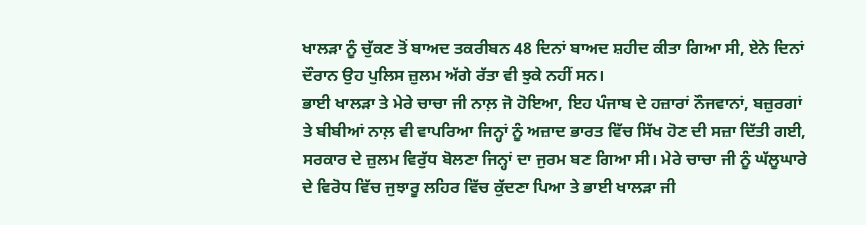ਖਾਲੜਾ ਨੂੰ ਚੁੱਕਣ ਤੋਂ ਬਾਅਦ ਤਕਰੀਬਨ 48 ਦਿਨਾਂ ਬਾਅਦ ਸ਼ਹੀਦ ਕੀਤਾ ਗਿਆ ਸੀ, ਏਨੇ ਦਿਨਾਂ ਦੌਰਾਨ ਉਹ ਪੁਲਿਸ ਜ਼ੁਲਮ ਅੱਗੇ ਰੱਤਾ ਵੀ ਝੁਕੇ ਨਹੀਂ ਸਨ।
ਭਾਈ ਖਾਲੜਾ ਤੇ ਮੇਰੇ ਚਾਚਾ ਜੀ ਨਾਲ਼ ਜੋ ਹੋਇਆ, ਇਹ ਪੰਜਾਬ ਦੇ ਹਜ਼ਾਰਾਂ ਨੌਜਵਾਨਾਂ, ਬਜ਼ੁਰਗਾਂ ਤੇ ਬੀਬੀਆਂ ਨਾਲ਼ ਵੀ ਵਾਪਰਿਆ ਜਿਨ੍ਹਾਂ ਨੂੰ ਅਜ਼ਾਦ ਭਾਰਤ ਵਿੱਚ ਸਿੱਖ ਹੋਣ ਦੀ ਸਜ਼ਾ ਦਿੱਤੀ ਗਈ, ਸਰਕਾਰ ਦੇ ਜ਼ੁਲਮ ਵਿਰੁੱਧ ਬੋਲਣਾ ਜਿਨ੍ਹਾਂ ਦਾ ਜੁਰਮ ਬਣ ਗਿਆ ਸੀ। ਮੇਰੇ ਚਾਚਾ ਜੀ ਨੂੰ ਘੱਲੂਘਾਰੇ ਦੇ ਵਿਰੋਧ ਵਿੱਚ ਜੁਝਾਰੂ ਲਹਿਰ ਵਿੱਚ ਕੁੱਦਣਾ ਪਿਆ ਤੇ ਭਾਈ ਖਾਲੜਾ ਜੀ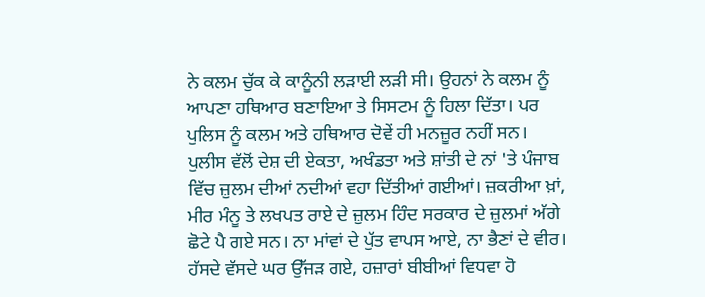ਨੇ ਕਲਮ ਚੁੱਕ ਕੇ ਕਾਨੂੰਨੀ ਲੜਾਈ ਲੜੀ ਸੀ। ਉਹਨਾਂ ਨੇ ਕਲਮ ਨੂੰ ਆਪਣਾ ਹਥਿਆਰ ਬਣਾਇਆ ਤੇ ਸਿਸਟਮ ਨੂੰ ਹਿਲਾ ਦਿੱਤਾ। ਪਰ ਪੁਲਿਸ ਨੂੰ ਕਲਮ ਅਤੇ ਹਥਿਆਰ ਦੋਵੇਂ ਹੀ ਮਨਜ਼ੂਰ ਨਹੀਂ ਸਨ।
ਪੁਲੀਸ ਵੱਲੋਂ ਦੇਸ਼ ਦੀ ਏਕਤਾ, ਅਖੰਡਤਾ ਅਤੇ ਸ਼ਾਂਤੀ ਦੇ ਨਾਂ 'ਤੇ ਪੰਜਾਬ ਵਿੱਚ ਜ਼ੁਲਮ ਦੀਆਂ ਨਦੀਆਂ ਵਹਾ ਦਿੱਤੀਆਂ ਗਈਆਂ। ਜ਼ਕਰੀਆ ਖ਼ਾਂ, ਮੀਰ ਮੰਨੂ ਤੇ ਲਖਪਤ ਰਾਏ ਦੇ ਜ਼ੁਲਮ ਹਿੰਦ ਸਰਕਾਰ ਦੇ ਜ਼ੁਲਮਾਂ ਅੱਗੇ ਛੋਟੇ ਪੈ ਗਏ ਸਨ। ਨਾ ਮਾਂਵਾਂ ਦੇ ਪੁੱਤ ਵਾਪਸ ਆਏ, ਨਾ ਭੈਣਾਂ ਦੇ ਵੀਰ। ਹੱਸਦੇ ਵੱਸਦੇ ਘਰ ਉੱਜੜ ਗਏ, ਹਜ਼ਾਰਾਂ ਬੀਬੀਆਂ ਵਿਧਵਾ ਹੋ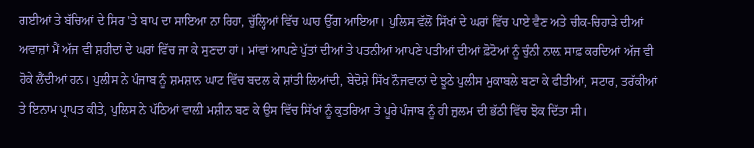ਗਈਆਂ ਤੇ ਬੱਚਿਆਂ ਦੇ ਸਿਰ 'ਤੇ ਬਾਪ ਦਾ ਸਾਇਆ ਨਾ ਰਿਹਾ, ਚੁੱਲ੍ਹਿਆਂ ਵਿੱਚ ਘਾਹ ਉੱਗ ਆਇਆ। ਪੁਲਿਸ ਵੱਲੋਂ ਸਿੱਖਾਂ ਦੇ ਘਰਾਂ ਵਿੱਚ ਪਾਏ ਵੈਣ ਅਤੇ ਚੀਕ-ਚਿਹਾੜੇ ਦੀਆਂ ਅਵਾਜ਼ਾਂ ਮੈਂ ਅੱਜ ਵੀ ਸ਼ਹੀਦਾਂ ਦੇ ਘਰਾਂ ਵਿੱਚ ਜਾ ਕੇ ਸੁਣਦਾ ਹਾਂ। ਮਾਂਵਾਂ ਆਪਣੇ ਪੁੱਤਾਂ ਦੀਆਂ ਤੇ ਪਤਨੀਆਂ ਆਪਣੇ ਪਤੀਆਂ ਦੀਆਂ ਫ਼ੋਟੋਆਂ ਨੂੰ ਚੁੰਨੀ ਨਾਲ਼ ਸਾਫ਼ ਕਰਦਿਆਂ ਅੱਜ ਵੀ ਹੋਕੇ ਲੈਂਦੀਆਂ ਹਨ। ਪੁਲੀਸ ਨੇ ਪੰਜਾਬ ਨੂੰ ਸ਼ਮਸ਼ਾਨ ਘਾਟ ਵਿੱਚ ਬਦਲ ਕੇ ਸ਼ਾਂਤੀ ਲਿਆਂਦੀ, ਬੇਦੋਸ਼ੇ ਸਿੱਖ ਨੌਜਵਾਨਾਂ ਦੇ ਝੂਠੇ ਪੁਲੀਸ ਮੁਕਾਬਲੇ ਬਣਾ ਕੇ ਫੀਤੀਆਂ, ਸਟਾਰ, ਤਰੱਕੀਆਂ ਤੇ ਇਨਾਮ ਪ੍ਰਾਪਤ ਕੀਤੇ, ਪੁਲਿਸ ਨੇ ਪੱਠਿਆਂ ਵਾਲ਼ੀ ਮਸ਼ੀਨ ਬਣ ਕੇ ਉਸ ਵਿੱਚ ਸਿੱਖਾਂ ਨੂੰ ਕੁਤਰਿਆ ਤੇ ਪੂਰੇ ਪੰਜਾਬ ਨੂੰ ਹੀ ਜ਼ੁਲਮ ਦੀ ਭੱਠੀ ਵਿੱਚ ਝੋਕ ਦਿੱਤਾ ਸੀ।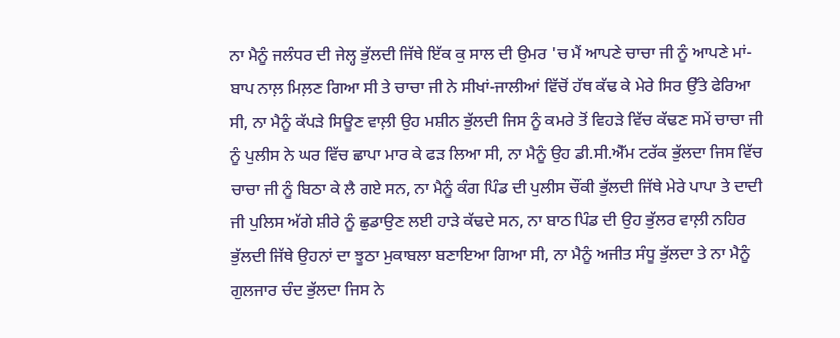ਨਾ ਮੈਨੂੰ ਜਲੰਧਰ ਦੀ ਜੇਲ੍ਹ ਭੁੱਲਦੀ ਜਿੱਥੇ ਇੱਕ ਕੁ ਸਾਲ ਦੀ ਉਮਰ 'ਚ ਮੈਂ ਆਪਣੇ ਚਾਚਾ ਜੀ ਨੂੰ ਆਪਣੇ ਮਾਂ-ਬਾਪ ਨਾਲ਼ ਮਿਲ਼ਣ ਗਿਆ ਸੀ ਤੇ ਚਾਚਾ ਜੀ ਨੇ ਸੀਖਾਂ-ਜਾਲੀਆਂ ਵਿੱਚੋਂ ਹੱਥ ਕੱਢ ਕੇ ਮੇਰੇ ਸਿਰ ਉੱਤੇ ਫੇਰਿਆ ਸੀ, ਨਾ ਮੈਨੂੰ ਕੱਪੜੇ ਸਿਊਣ ਵਾਲ਼ੀ ਉਹ ਮਸ਼ੀਨ ਭੁੱਲਦੀ ਜਿਸ ਨੂੰ ਕਮਰੇ ਤੋਂ ਵਿਹੜੇ ਵਿੱਚ ਕੱਢਣ ਸਮੇਂ ਚਾਚਾ ਜੀ ਨੂੰ ਪੁਲੀਸ ਨੇ ਘਰ ਵਿੱਚ ਛਾਪਾ ਮਾਰ ਕੇ ਫੜ ਲਿਆ ਸੀ, ਨਾ ਮੈਨੂੰ ਉਹ ਡੀ.ਸੀ.ਐੱਮ ਟਰੱਕ ਭੁੱਲਦਾ ਜਿਸ ਵਿੱਚ ਚਾਚਾ ਜੀ ਨੂੰ ਬਿਠਾ ਕੇ ਲੈ ਗਏ ਸਨ, ਨਾ ਮੈਨੂੰ ਕੰਗ ਪਿੰਡ ਦੀ ਪੁਲੀਸ ਚੌਂਕੀ ਭੁੱਲਦੀ ਜਿੱਥੇ ਮੇਰੇ ਪਾਪਾ ਤੇ ਦਾਦੀ ਜੀ ਪੁਲਿਸ ਅੱਗੇ ਸ਼ੀਰੇ ਨੂੰ ਛੁਡਾਉਣ ਲਈ ਹਾੜੇ ਕੱਢਦੇ ਸਨ, ਨਾ ਬਾਠ ਪਿੰਡ ਦੀ ਉਹ ਭੁੱਲਰ ਵਾਲ਼ੀ ਨਹਿਰ ਭੁੱਲਦੀ ਜਿੱਥੇ ਉਹਨਾਂ ਦਾ ਝੂਠਾ ਮੁਕਾਬਲਾ ਬਣਾਇਆ ਗਿਆ ਸੀ, ਨਾ ਮੈਨੂੰ ਅਜੀਤ ਸੰਧੂ ਭੁੱਲਦਾ ਤੇ ਨਾ ਮੈਨੂੰ ਗੁਲਜਾਰ ਚੰਦ ਭੁੱਲਦਾ ਜਿਸ ਨੇ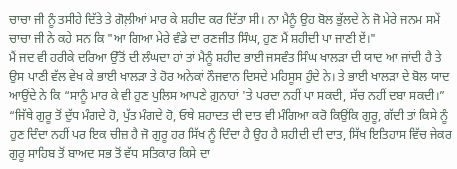ਚਾਚਾ ਜੀ ਨੂੰ ਤਸੀਹੇ ਦਿੱਤੇ ਤੇ ਗੋਲ਼ੀਆਂ ਮਾਰ ਕੇ ਸ਼ਹੀਦ ਕਰ ਦਿੱਤਾ ਸੀ। ਨਾ ਮੈਨੂੰ ਉਹ ਬੋਲ ਭੁੱਲਦੇ ਨੇ ਜੋ ਮੇਰੇ ਜਨਮ ਸਮੇਂ ਚਾਚਾ ਜੀ ਨੇ ਕਹੇ ਸਨ ਕਿ "ਆ ਗਿਆ ਮੇਰੇ ਵੰਡੇ ਦਾ ਰਣਜੀਤ ਸਿੰਘ, ਹੁਣ ਮੈਂ ਸ਼ਹੀਦੀ ਪਾ ਜਾਣੀ ਏਂ।"
ਮੈਂ ਜਦ ਵੀ ਹਰੀਕੇ ਦਰਿਆ ਉੱਤੋਂ ਦੀ ਲੰਘਦਾ ਹਾਂ ਤਾਂ ਮੈਨੂੰ ਸ਼ਹੀਦ ਭਾਈ ਜਸਵੰਤ ਸਿੰਘ ਖਾਲੜਾ ਦੀ ਯਾਦ ਆ ਜਾਂਦੀ ਹੈ ਤੇ ਉਸ ਪਾਣੀ ਵੱਲ ਵੇਖ ਕੇ ਭਾਈ ਖਾਲੜਾ ਤੇ ਹੋਰ ਅਨੇਕਾਂ ਨੌਜਵਾਨ ਦਿਸਦੇ ਮਹਿਸੂਸ ਹੁੰਦੇ ਨੇ। ਤੇ ਭਾਈ ਖਾਲੜਾ ਦੇ ਬੋਲ ਯਾਦ ਆਉਂਦੇ ਨੇ ਕਿ “ਸਾਨੂੰ ਮਾਰ ਕੇ ਵੀ ਹੁਣ ਪੁਲਿਸ ਆਪਣੇ ਗ਼ੁਨਾਹਾਂ 'ਤੇ ਪਰਦਾ ਨਹੀਂ ਪਾ ਸਕਦੀ, ਸੱਚ ਨਹੀਂ ਦਬਾ ਸਕਦੀ।” “ਜਿੱਥੇ ਗੁਰੂ ਤੋਂ ਦੁੱਧ ਮੰਗਦੇ ਹੋ, ਪੁੱਤ ਮੰਗਦੇ ਹੋ, ਓਥੇ ਸ਼ਹਾਦਤ ਦੀ ਦਾਤ ਵੀ ਮੰਗਿਆ ਕਰੋ ਕਿਉਂਕਿ ਗੁਰੂ, ਗੱਦੀ ਤਾਂ ਕਿਸੇ ਨੂੰ ਹੁਣ ਦਿੰਦਾ ਨਹੀਂ ਪਰ ਇਕ ਚੀਜ਼ ਹੈ ਜੋ ਗੁਰੂ ਹਰ ਸਿੱਖ ਨੂੰ ਦਿੰਦਾ ਹੈ ਉਹ ਹੈ ਸ਼ਹੀਦੀ ਦੀ ਦਾਤ, ਸਿੱਖ ਇਤਿਹਾਸ ਵਿੱਚ ਜੇਕਰ ਗੁਰੂ ਸਾਹਿਬ ਤੋਂ ਬਾਅਦ ਸਭ ਤੋਂ ਵੱਧ ਸਤਿਕਾਰ ਕਿਸੇ ਦਾ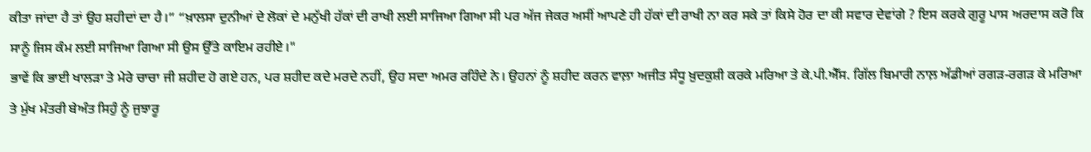ਕੀਤਾ ਜਾਂਦਾ ਹੈ ਤਾਂ ਉਹ ਸ਼ਹੀਦਾਂ ਦਾ ਹੈ।” “ਖ਼ਾਲਸਾ ਦੁਨੀਆਂ ਦੇ ਲੋਕਾਂ ਦੇ ਮਨੁੱਖੀ ਹੱਕਾਂ ਦੀ ਰਾਖੀ ਲਈ ਸਾਜਿਆ ਗਿਆ ਸੀ ਪਰ ਅੱਜ ਜੇਕਰ ਅਸੀਂ ਆਪਣੇ ਹੀ ਹੱਕਾਂ ਦੀ ਰਾਖੀ ਨਾ ਕਰ ਸਕੇ ਤਾਂ ਕਿਸੇ ਹੋਰ ਦਾ ਕੀ ਸਵਾਰ ਦੇਵਾਂਗੇ ? ਇਸ ਕਰਕੇ ਗੁਰੂ ਪਾਸ ਅਰਦਾਸ ਕਰੋ ਕਿ ਸਾਨੂੰ ਜਿਸ ਕੰਮ ਲਈ ਸਾਜਿਆ ਗਿਆ ਸੀ ਉਸ ਉੱਤੇ ਕਾਇਮ ਰਹੀਏ।"
ਭਾਵੇਂ ਕਿ ਭਾਈ ਖਾਲੜਾ ਤੇ ਮੇਰੇ ਚਾਚਾ ਜੀ ਸ਼ਹੀਦ ਹੋ ਗਏ ਹਨ, ਪਰ ਸ਼ਹੀਦ ਕਦੇ ਮਰਦੇ ਨਹੀਂ, ਉਹ ਸਦਾ ਅਮਰ ਰਹਿੰਦੇ ਨੇ। ਉਹਨਾਂ ਨੂੰ ਸ਼ਹੀਦ ਕਰਨ ਵਾਲ਼ਾ ਅਜੀਤ ਸੰਧੂ ਖ਼ੁਦਕੁਸ਼ੀ ਕਰਕੇ ਮਰਿਆ ਤੇ ਕੇ.ਪੀ.ਐੱਸ. ਗਿੱਲ ਬਿਮਾਰੀ ਨਾਲ਼ ਅੱਡੀਆਂ ਰਗੜ-ਰਗੜ ਕੇ ਮਰਿਆ ਤੇ ਮੁੱਖ ਮੰਤਰੀ ਬੇਅੰਤ ਸਿਹੁੰ ਨੂੰ ਜੁਝਾਰੂ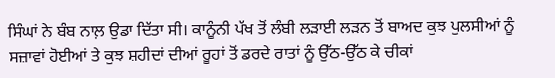ਸਿੰਘਾਂ ਨੇ ਬੰਬ ਨਾਲ਼ ਉਡਾ ਦਿੱਤਾ ਸੀ। ਕਾਨੂੰਨੀ ਪੱਖ ਤੋਂ ਲੰਬੀ ਲੜਾਈ ਲੜਨ ਤੋਂ ਬਾਅਦ ਕੁਝ ਪੁਲਸੀਆਂ ਨੂੰ ਸਜ਼ਾਵਾਂ ਹੋਈਆਂ ਤੇ ਕੁਝ ਸ਼ਹੀਦਾਂ ਦੀਆਂ ਰੂਹਾਂ ਤੋਂ ਡਰਦੇ ਰਾਤਾਂ ਨੂੰ ਉੱਠ-ਉੱਠ ਕੇ ਚੀਕਾਂ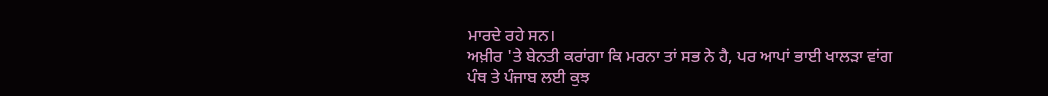ਮਾਰਦੇ ਰਹੇ ਸਨ।
ਅਖ਼ੀਰ 'ਤੇ ਬੇਨਤੀ ਕਰਾਂਗਾ ਕਿ ਮਰਨਾ ਤਾਂ ਸਭ ਨੇ ਹੈ, ਪਰ ਆਪਾਂ ਭਾਈ ਖਾਲੜਾ ਵਾਂਗ ਪੰਥ ਤੇ ਪੰਜਾਬ ਲਈ ਕੁਝ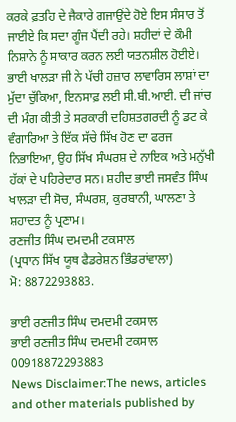ਕਰਕੇ ਫ਼ਤਹਿ ਦੇ ਜੈਕਾਰੇ ਗਜਾਉਂਦੇ ਹੋਏ ਇਸ ਸੰਸਾਰ ਤੋਂ ਜਾਈਏ ਕਿ ਸਦਾ ਗੂੰਜ ਪੈਂਦੀ ਰਹੇ। ਸ਼ਹੀਦਾਂ ਦੇ ਕੌਮੀ ਨਿਸ਼ਾਨੇ ਨੂੰ ਸਾਕਾਰ ਕਰਨ ਲਈ ਯਤਨਸ਼ੀਲ ਹੋਈਏ। ਭਾਈ ਖਾਲੜਾ ਜੀ ਨੇ ਪੱਚੀ ਹਜ਼ਾਰ ਲਾਵਾਰਿਸ ਲਾਸ਼ਾਂ ਦਾ ਮੁੱਦਾ ਚੁੱਕਿਆ, ਇਨਸਾਫ਼ ਲਈ ਸੀ.ਬੀ.ਆਈ. ਦੀ ਜਾਂਚ ਦੀ ਮੰਗ ਕੀਤੀ ਤੇ ਸਰਕਾਰੀ ਦਹਿਸ਼ਤਗਰਦੀ ਨੂੰ ਡਟ ਕੇ ਵੰਗਾਰਿਆ ਤੇ ਇੱਕ ਸੱਚੇ ਸਿੱਖ ਹੋਣ ਦਾ ਫਰਜ ਨਿਭਾਇਆ, ਉਹ ਸਿੱਖ ਸੰਘਰਸ਼ ਦੇ ਨਾਇਕ ਅਤੇ ਮਨੁੱਖੀ ਹੱਕਾਂ ਦੇ ਪਹਿਰੇਦਾਰ ਸਨ। ਸ਼ਹੀਦ ਭਾਈ ਜਸਵੰਤ ਸਿੰਘ ਖਾਲੜਾ ਦੀ ਸੋਚ, ਸੰਘਰਸ਼, ਕੁਰਬਾਨੀ, ਘਾਲਣਾ ਤੇ ਸ਼ਹਾਦਤ ਨੂੰ ਪ੍ਰਣਾਮ।
ਰਣਜੀਤ ਸਿੰਘ ਦਮਦਮੀ ਟਕਸਾਲ
(ਪ੍ਰਧਾਨ ਸਿੱਖ ਯੂਥ ਫੈਡਰੇਸ਼ਨ ਭਿੰਡਰਾਂਵਾਲਾ)
ਮੋ: 8872293883.

ਭਾਈ ਰਣਜੀਤ ਸਿੰਘ ਦਮਦਮੀ ਟਕਸਾਲ
ਭਾਈ ਰਣਜੀਤ ਸਿੰਘ ਦਮਦਮੀ ਟਕਸਾਲ
00918872293883
News Disclaimer:The news, articles and other materials published by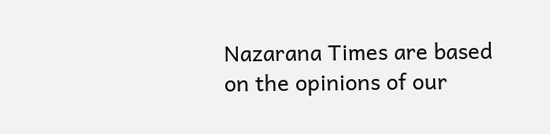Nazarana Times are based on the opinions of our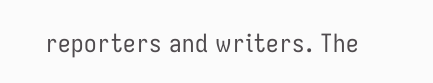reporters and writers. The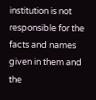institution is not responsible for the facts and names given in them and the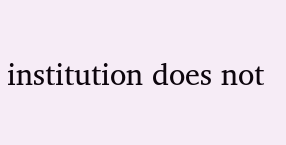institution does not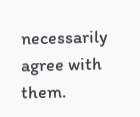necessarily agree with them.